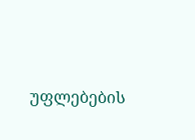უფლებების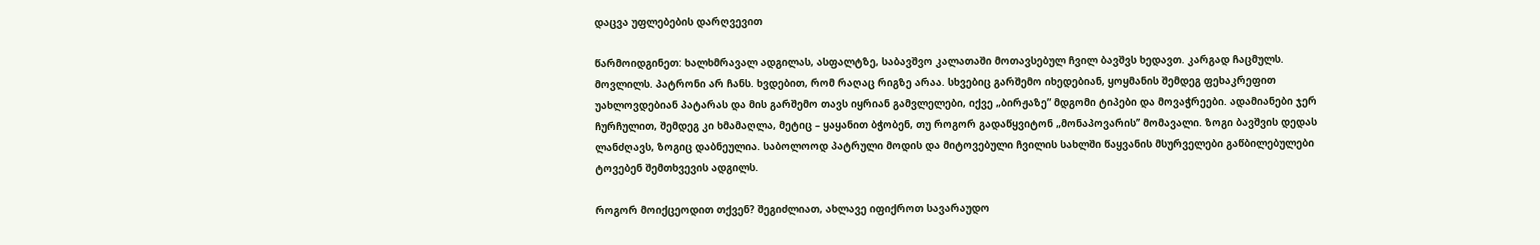დაცვა უფლებების დარღვევით

წარმოიდგინეთ: ხალხმრავალ ადგილას, ასფალტზე, საბავშვო კალათაში მოთავსებულ ჩვილ ბავშვს ხედავთ. კარგად ჩაცმულს. მოვლილს. პატრონი არ ჩანს. ხვდებით, რომ რაღაც რიგზე არაა. სხვებიც გარშემო იხედებიან, ყოყმანის შემდეგ ფეხაკრეფით უახლოვდებიან პატარას და მის გარშემო თავს იყრიან გამვლელები, იქვე „ბირჟაზე” მდგომი ტიპები და მოვაჭრეები. ადამიანები ჯერ ჩურჩულით, შემდეგ კი ხმამაღლა, მეტიც – ყაყანით ბჭობენ, თუ როგორ გადაწყვიტონ „მონაპოვარის’’ მომავალი. ზოგი ბავშვის დედას ლანძღავს, ზოგიც დაბნეულია. საბოლოოდ პატრული მოდის და მიტოვებული ჩვილის სახლში წაყვანის მსურველები გაწბილებულები ტოვებენ შემთხვევის ადგილს.

როგორ მოიქცეოდით თქვენ? შეგიძლიათ, ახლავე იფიქროთ სავარაუდო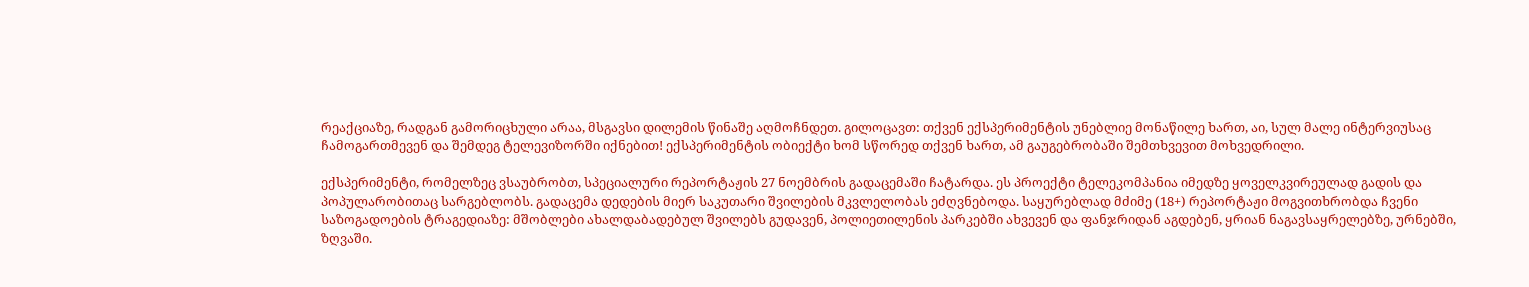რეაქციაზე, რადგან გამორიცხული არაა, მსგავსი დილემის წინაშე აღმოჩნდეთ. გილოცავთ: თქვენ ექსპერიმენტის უნებლიე მონაწილე ხართ, აი, სულ მალე ინტერვიუსაც ჩამოგართმევენ და შემდეგ ტელევიზორში იქნებით! ექსპერიმენტის ობიექტი ხომ სწორედ თქვენ ხართ, ამ გაუგებრობაში შემთხვევით მოხვედრილი.

ექსპერიმენტი, რომელზეც ვსაუბრობთ, სპეციალური რეპორტაჟის 27 ნოემბრის გადაცემაში ჩატარდა. ეს პროექტი ტელეკომპანია იმედზე ყოველკვირეულად გადის და პოპულარობითაც სარგებლობს. გადაცემა დედების მიერ საკუთარი შვილების მკვლელობას ეძღვნებოდა. საყურებლად მძიმე (18+) რეპორტაჟი მოგვითხრობდა ჩვენი საზოგადოების ტრაგედიაზე: მშობლები ახალდაბადებულ შვილებს გუდავენ, პოლიეთილენის პარკებში ახვევენ და ფანჯრიდან აგდებენ, ყრიან ნაგავსაყრელებზე, ურნებში, ზღვაში.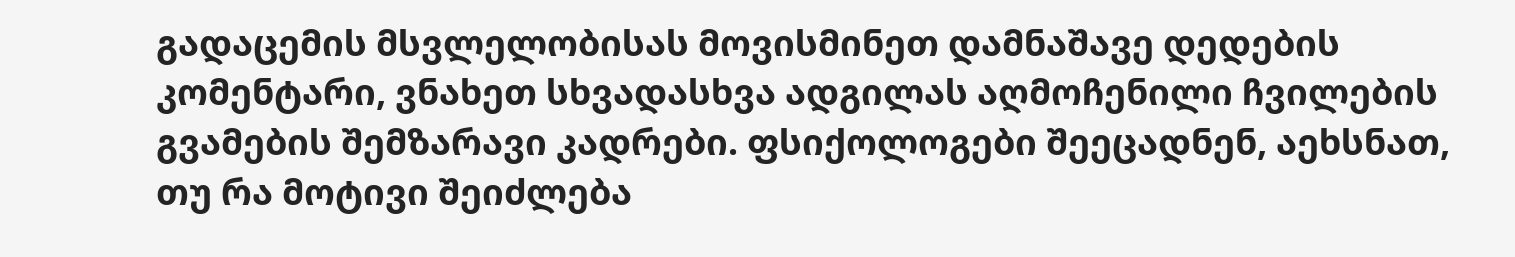გადაცემის მსვლელობისას მოვისმინეთ დამნაშავე დედების კომენტარი, ვნახეთ სხვადასხვა ადგილას აღმოჩენილი ჩვილების გვამების შემზარავი კადრები. ფსიქოლოგები შეეცადნენ, აეხსნათ, თუ რა მოტივი შეიძლება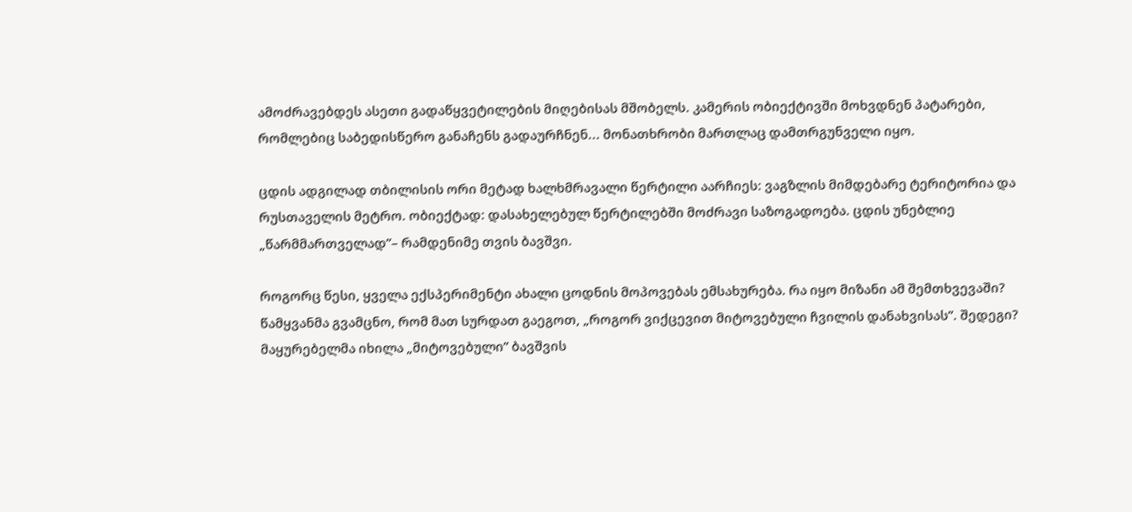ამოძრავებდეს ასეთი გადაწყვეტილების მიღებისას მშობელს. კამერის ობიექტივში მოხვდნენ პატარები, რომლებიც საბედისწერო განაჩენს გადაურჩნენ... მონათხრობი მართლაც დამთრგუნველი იყო.

ცდის ადგილად თბილისის ორი მეტად ხალხმრავალი წერტილი აარჩიეს: ვაგზლის მიმდებარე ტერიტორია და რუსთაველის მეტრო. ობიექტად: დასახელებულ წერტილებში მოძრავი საზოგადოება. ცდის უნებლიე „წარმმართველად”– რამდენიმე თვის ბავშვი.

როგორც წესი, ყველა ექსპერიმენტი ახალი ცოდნის მოპოვებას ემსახურება. რა იყო მიზანი ამ შემთხვევაში? წამყვანმა გვამცნო, რომ მათ სურდათ გაეგოთ, „როგორ ვიქცევით მიტოვებული ჩვილის დანახვისას”. შედეგი? მაყურებელმა იხილა „მიტოვებული” ბავშვის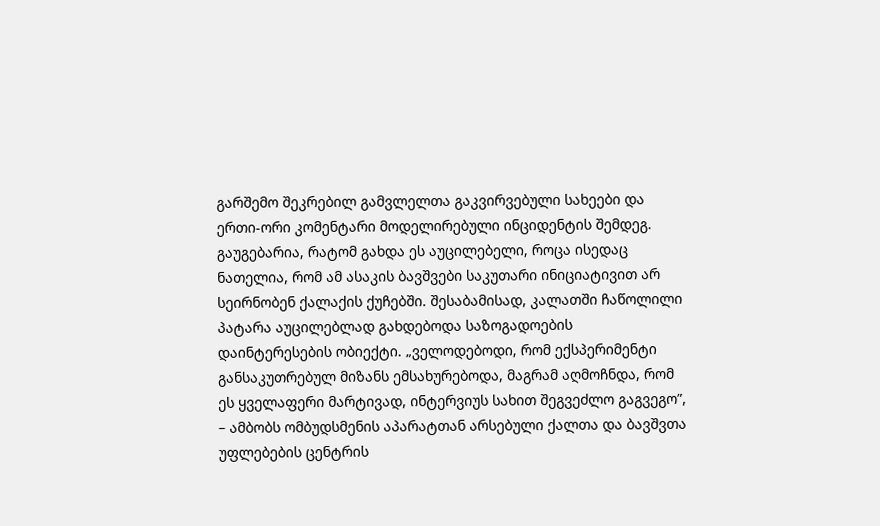გარშემო შეკრებილ გამვლელთა გაკვირვებული სახეები და ერთი-ორი კომენტარი მოდელირებული ინციდენტის შემდეგ. გაუგებარია, რატომ გახდა ეს აუცილებელი, როცა ისედაც ნათელია, რომ ამ ასაკის ბავშვები საკუთარი ინიციატივით არ სეირნობენ ქალაქის ქუჩებში. შესაბამისად, კალათში ჩაწოლილი პატარა აუცილებლად გახდებოდა საზოგადოების დაინტერესების ობიექტი. „ველოდებოდი, რომ ექსპერიმენტი განსაკუთრებულ მიზანს ემსახურებოდა, მაგრამ აღმოჩნდა, რომ ეს ყველაფერი მარტივად, ინტერვიუს სახით შეგვეძლო გაგვეგო”, – ამბობს ომბუდსმენის აპარატთან არსებული ქალთა და ბავშვთა უფლებების ცენტრის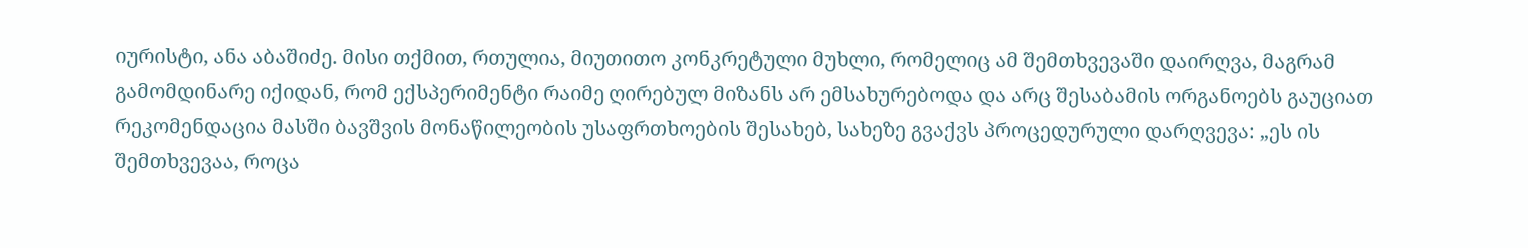იურისტი, ანა აბაშიძე. მისი თქმით, რთულია, მიუთითო კონკრეტული მუხლი, რომელიც ამ შემთხვევაში დაირღვა, მაგრამ გამომდინარე იქიდან, რომ ექსპერიმენტი რაიმე ღირებულ მიზანს არ ემსახურებოდა და არც შესაბამის ორგანოებს გაუციათ რეკომენდაცია მასში ბავშვის მონაწილეობის უსაფრთხოების შესახებ, სახეზე გვაქვს პროცედურული დარღვევა: „ეს ის შემთხვევაა, როცა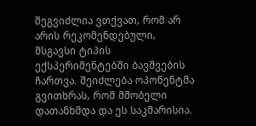შეგვიძლია ვთქვათ, რომ არ არის რეკომენდებული, მსგავსი ტიპის ექსპერიმენტებში ბავშვების  ჩართვა. შეიძლება ოპონენტმა გვითხრას, რომ მშობელი დათანხმდა და ეს საკმარისია.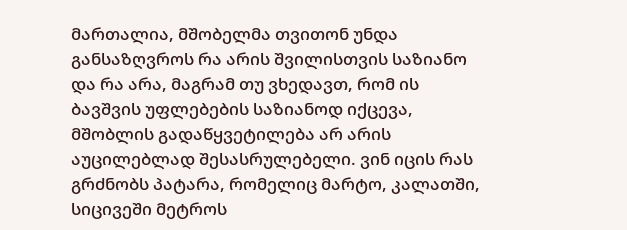მართალია, მშობელმა თვითონ უნდა განსაზღვროს რა არის შვილისთვის საზიანო და რა არა, მაგრამ თუ ვხედავთ, რომ ის ბავშვის უფლებების საზიანოდ იქცევა, მშობლის გადაწყვეტილება არ არის აუცილებლად შესასრულებელი. ვინ იცის რას გრძნობს პატარა, რომელიც მარტო, კალათში, სიცივეში მეტროს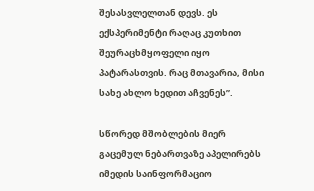შესასვლელთან დევს. ეს ექსპერიმენტი რაღაც კუთხით შეურაცხმყოფელი იყო პატარასთვის. რაც მთავარია, მისი სახე ახლო ხედით აჩვენეს”.

სწორედ მშობლების მიერ გაცემულ ნებართვაზე აპელირებს იმედის საინფორმაციო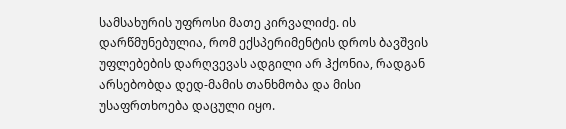სამსახურის უფროსი მათე კირვალიძე. ის დარწმუნებულია, რომ ექსპერიმენტის დროს ბავშვის უფლებების დარღვევას ადგილი არ ჰქონია, რადგან არსებობდა დედ-მამის თანხმობა და მისი უსაფრთხოება დაცული იყო.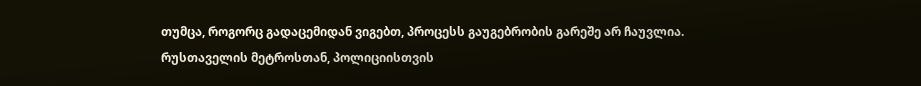თუმცა, როგორც გადაცემიდან ვიგებთ, პროცესს გაუგებრობის გარეშე არ ჩაუვლია. რუსთაველის მეტროსთან, პოლიციისთვის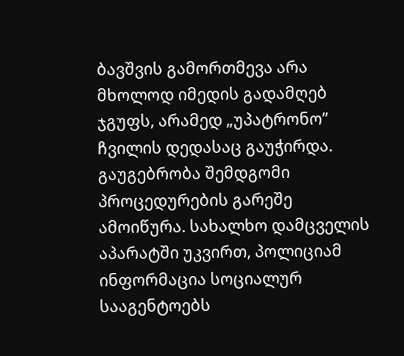ბავშვის გამორთმევა არა მხოლოდ იმედის გადამღებ ჯგუფს, არამედ „უპატრონო” ჩვილის დედასაც გაუჭირდა. გაუგებრობა შემდგომი პროცედურების გარეშე ამოიწურა. სახალხო დამცველის აპარატში უკვირთ, პოლიციამ ინფორმაცია სოციალურ სააგენტოებს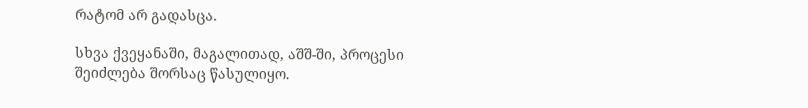რატომ არ გადასცა.

სხვა ქვეყანაში, მაგალითად, აშშ-ში, პროცესი შეიძლება შორსაც წასულიყო.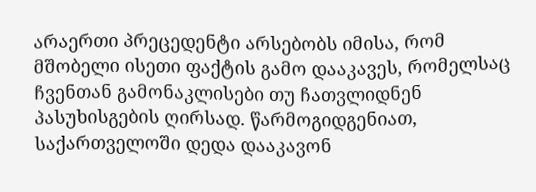არაერთი პრეცედენტი არსებობს იმისა, რომ მშობელი ისეთი ფაქტის გამო დააკავეს, რომელსაც ჩვენთან გამონაკლისები თუ ჩათვლიდნენ პასუხისგების ღირსად. წარმოგიდგენიათ, საქართველოში დედა დააკავონ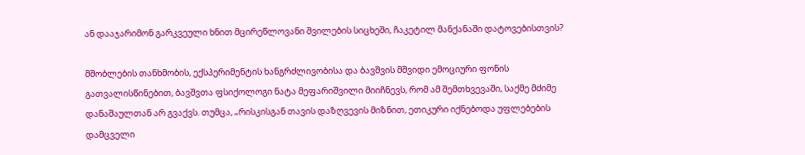ან დააჯარიმონ გარკვეული ხნით მცირეწლოვანი შვილების სიცხეში, ჩაკეტილ მანქანაში დატოვებისთვის?

მშობლების თანხმობის, ექსპერიმენტის ხანგრძლივობისა და ბავშვის მშვიდი ემოციური ფონის გათვალისწინებით, ბავშვთა ფსიქოლოგი ნატა მეფარიშვილი მიიჩნევს, რომ ამ შემთხვევაში, საქმე მძიმე დანაშაულთან არ გვაქვს. თუმცა, „რისკისგან თავის დაზღვევის მიზნით, ეთიკური იქნებოდა უფლებების დამცველი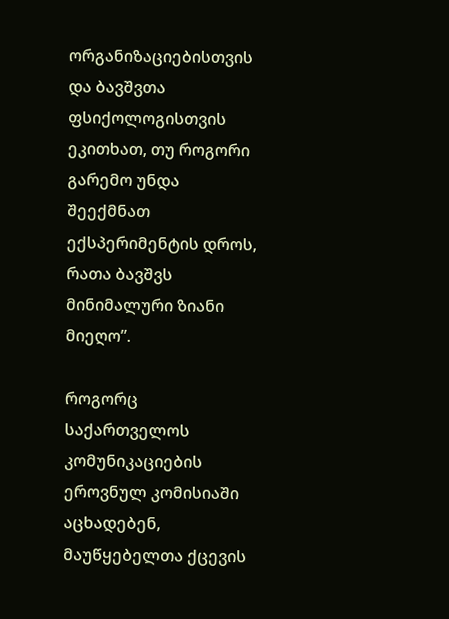ორგანიზაციებისთვის და ბავშვთა ფსიქოლოგისთვის ეკითხათ, თუ როგორი გარემო უნდა შეექმნათ ექსპერიმენტის დროს, რათა ბავშვს მინიმალური ზიანი მიეღო”.

როგორც საქართველოს კომუნიკაციების ეროვნულ კომისიაში აცხადებენ, მაუწყებელთა ქცევის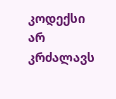კოდექსი არ კრძალავს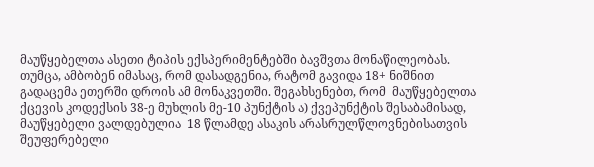მაუწყებელთა ასეთი ტიპის ექსპერიმენტებში ბავშვთა მონაწილეობას. თუმცა, ამბობენ იმასაც, რომ დასადგენია, რატომ გავიდა 18+ ნიშნით გადაცემა ეთერში დროის ამ მონაკვეთში. შეგახსენებთ, რომ  მაუწყებელთა ქცევის კოდექსის 38-ე მუხლის მე-10 პუნქტის ა) ქვეპუნქტის შესაბამისად, მაუწყებელი ვალდებულია  18 წლამდე ასაკის არასრულწლოვნებისათვის შეუფერებელი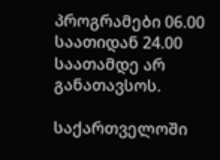პროგრამები 06.00 საათიდან 24.00 საათამდე არ განათავსოს.

საქართველოში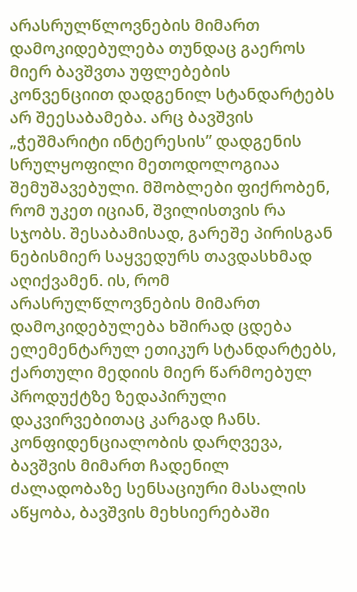არასრულწლოვნების მიმართ დამოკიდებულება თუნდაც გაეროს მიერ ბავშვთა უფლებების კონვენციით დადგენილ სტანდარტებს არ შეესაბამება. არც ბავშვის „ჭეშმარიტი ინტერესის” დადგენის სრულყოფილი მეთოდოლოგიაა შემუშავებული. მშობლები ფიქრობენ, რომ უკეთ იციან, შვილისთვის რა სჯობს. შესაბამისად, გარეშე პირისგან ნებისმიერ საყვედურს თავდასხმად აღიქვამენ. ის, რომ არასრულწლოვნების მიმართ დამოკიდებულება ხშირად ცდება ელემენტარულ ეთიკურ სტანდარტებს, ქართული მედიის მიერ წარმოებულ პროდუქტზე ზედაპირული დაკვირვებითაც კარგად ჩანს. კონფიდენციალობის დარღვევა, ბავშვის მიმართ ჩადენილ ძალადობაზე სენსაციური მასალის აწყობა, ბავშვის მეხსიერებაში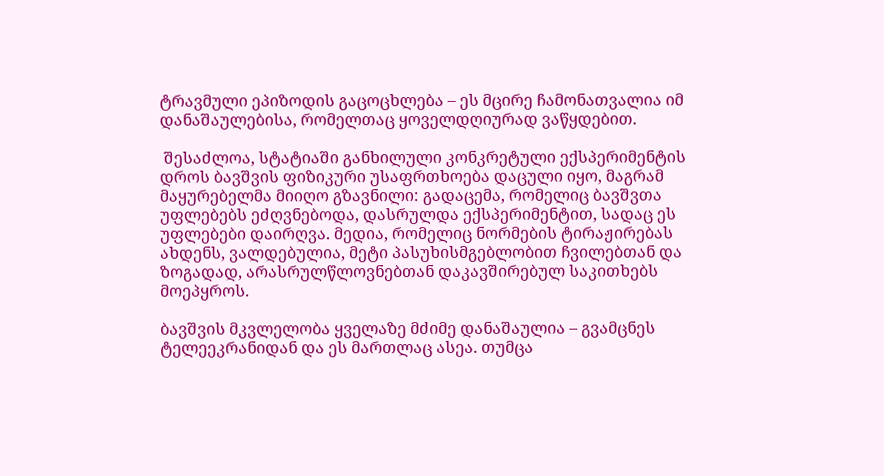ტრავმული ეპიზოდის გაცოცხლება – ეს მცირე ჩამონათვალია იმ დანაშაულებისა, რომელთაც ყოველდღიურად ვაწყდებით.

 შესაძლოა, სტატიაში განხილული კონკრეტული ექსპერიმენტის დროს ბავშვის ფიზიკური უსაფრთხოება დაცული იყო, მაგრამ მაყურებელმა მიიღო გზავნილი: გადაცემა, რომელიც ბავშვთა უფლებებს ეძღვნებოდა, დასრულდა ექსპერიმენტით, სადაც ეს უფლებები დაირღვა. მედია, რომელიც ნორმების ტირაჟირებას ახდენს, ვალდებულია, მეტი პასუხისმგებლობით ჩვილებთან და ზოგადად, არასრულწლოვნებთან დაკავშირებულ საკითხებს მოეპყროს.

ბავშვის მკვლელობა ყველაზე მძიმე დანაშაულია – გვამცნეს ტელეეკრანიდან და ეს მართლაც ასეა. თუმცა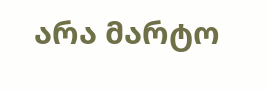არა მარტო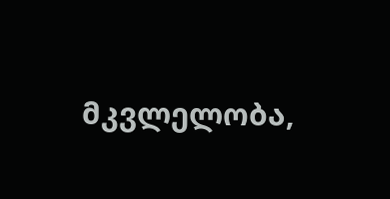მკვლელობა,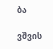ბა

ვშვის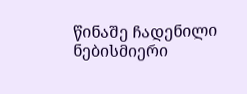წინაშე ჩადენილი ნებისმიერი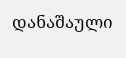დანაშაული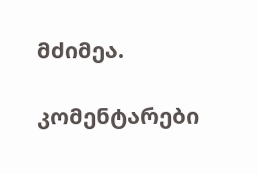მძიმეა.

კომენტარები